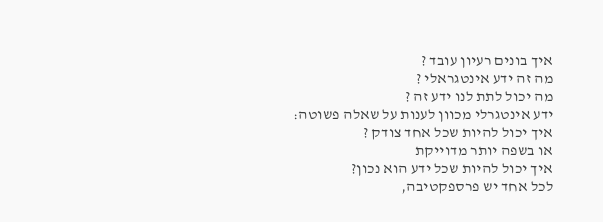איך בונים רעיון עובד ?
מה זה ידע אינטגראלי ?
מה יכול לתת לנו ידע זה ?
ידע אינטגרלי מכוון לענות על שאלה פשוטה:
איך יכול להיות שכל אחד צודק ?
או בשפה יותר מדוייקת
איך יכול להיות שכל ידע הוא נכון?
לכל אחד יש פרספקטיבה,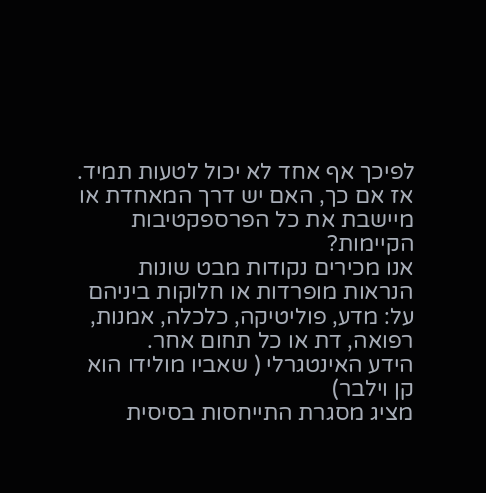לפיכך אף אחד לא יכול לטעות תמיד.
אז אם כך, האם יש דרך המאחדת או מיישבת את כל הפרספקטיבות הקיימות?
אנו מכירים נקודות מבט שונות הנראות מופרדות או חלוקות ביניהם על: מדע, פוליטיקה, כלכלה, אמנות, רפואה, דת או כל תחום אחר.
הידע האינטגרלי ( שאביו מולידו הוא קן וילבר)
מציג מסגרת התייחסות בסיסית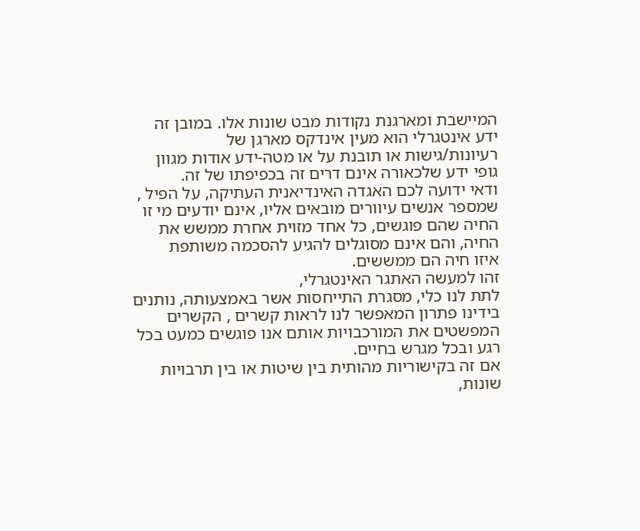המיישבת ומארגנת נקודות מבט שונות אלו. במובן זה ידע אינטגרלי הוא מעין אינדקס מארגן של רעיונות/גישות או תובנת על או מטה-ידע אודות מגוון גופי ידע שלכאורה אינם דרים זה בכפיפתו של זה.
ודאי ידועה לכם האגדה האינדיאנית העתיקה, על הפיל , שמספר אנשים עיוורים מובאים אליו, אינם יודעים מי זו החיה שהם פוגשים, כל אחד מזוית אחרת ממשש את החיה, והם אינם מסוגלים להגיע להסכמה משותפת
איזו חיה הם ממששים.
זהו למעשה האתגר האינטגרלי,
לתת לנו כלי, מסגרת התייחסות אשר באמצעותה, נותנים בידינו פתרון המאפשר לנו לראות קשרים , הקשרים המפשטים את המורכבויות אותם אנו פוגשים כמעט בכל רגע ובכל מגרש בחיים.
אם זה בקישוריות מהותית בין שיטות או בין תרבויות שונות,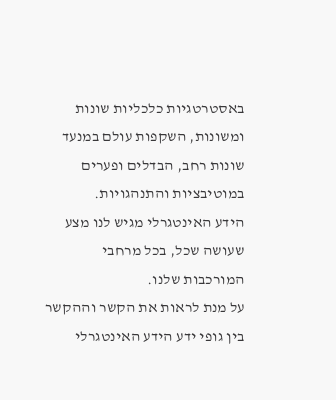באסטרטגיות כלכליות שונות ומשונות, השקפות עולם במנעד שונות רחב, הבדלים ופערים במוטיבציות והתנהגויות.
הידע האינטגרלי מגיש לנו מצע שעושה שכל, בכל מרחבי המורכבות שלנו.
על מנת לראות את הקשר וההקשר בין גופי ידע הידע האינטגרלי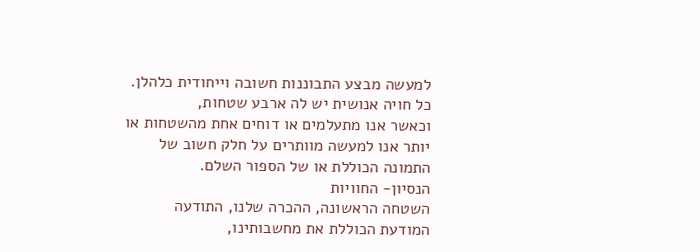למעשה מבצע התבוננות חשובה וייחודית כלהלן.
כל חויה אנושית יש לה ארבע שטחות,
וכאשר אנו מתעלמים או דוחים אחת מהשטחות או יותר אנו למעשה מוותרים על חלק חשוב של התמונה הכוללת או של הספור השלם.
הנסיון- החוויות
השטחה הראשונה, ההכרה שלנו, התודעה המודעת הכוללת את מחשבותינו,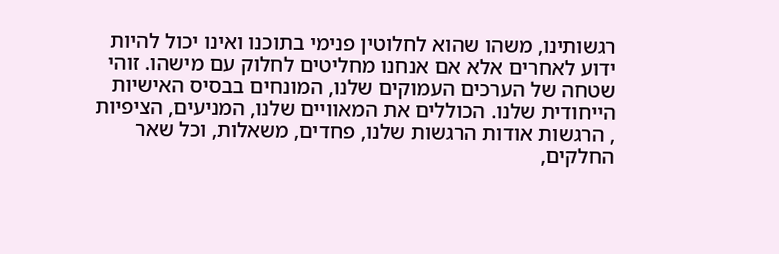רגשותינו, משהו שהוא לחלוטין פנימי בתוכנו ואינו יכול להיות ידוע לאחרים אלא אם אנחנו מחליטים לחלוק עם מישהו. זוהי שטחה של הערכים העמוקים שלנו, המונחים בבסיס האישיות הייחודית שלנו. הכוללים את המאוויים שלנו, המניעים, הציפיות , הרגשות אודות הרגשות שלנו, פחדים, משאלות, וכל שאר החלקים,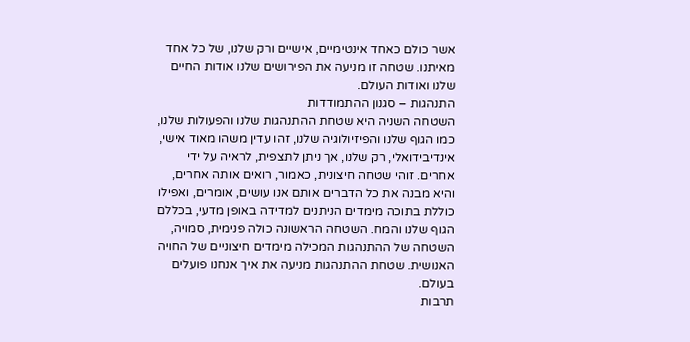אשר כולם כאחד אינטימיים, אישיים ורק שלנו, של כל אחד מאיתנו. שטחה זו מניעה את הפירושים שלנו אודות החיים שלנו ואודות העולם.
התנהגות – סגנון ההתמודדות
השטחה השניה היא שטחת ההתנהגות שלנו והפעולות שלנו, כמו הגוף שלנו והפיזיולוגיה שלנו, זהו עדין משהו מאוד אישי, אינדיבידואלי, רק שלנו, אך ניתן לתצפית, לראיה על ידי אחרים. זוהי שטחה חיצונית, כאמור, רואים אותה אחרים, והיא מבנה את כל הדברים אותם אנו עושים, אומרים, ואפילו כוללת בתוכה מימדים הניתנים למדידה באופן מדעי, בכללם הגוף שלנו והמח. השטחה הראשונה כולה פנימית, סמויה, השטחה של ההתנהגות המכילה מימדים חיצוניים של החויה האנושית. שטחת ההתנהגות מניעה את איך אנחנו פועלים בעולם.
תרבות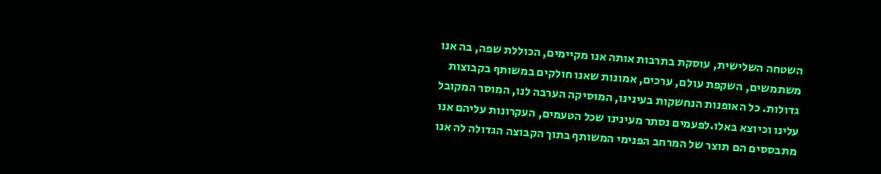השטחה השלישית, עוסקת בתרבות אותה אנו מקיימים, הכוללת שפה, בה אנו משתמשים, השקפת עולם, ערכים, אמונות שאנו חולקים במשותף בקבוצות גדולות. כל האופנות הנחשקות בעינינו, המוסיקה הערבה לנו, המוסר המקובל עלינו וכיוצא באלו.לפעמים נסתר מעינינו שכל הטעמים, העקרונות עליהם אנו מתבססים הם תוצר של המרחב הפנימי המשותף בתוך הקבוצה הגדולה לה אנו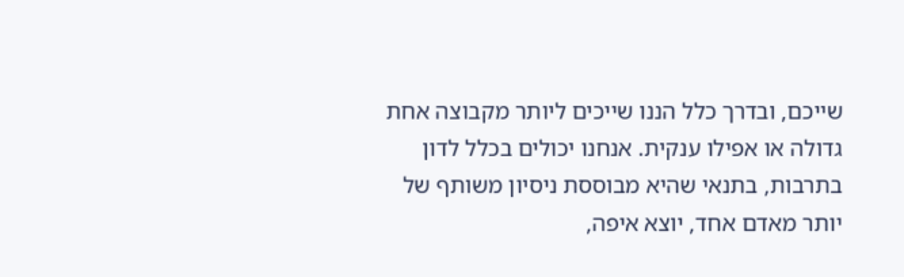שייכם, ובדרך כלל הננו שייכים ליותר מקבוצה אחת גדולה או אפילו ענקית. אנחנו יכולים בכלל לדון בתרבות, בתנאי שהיא מבוססת ניסיון משותף של יותר מאדם אחד, יוצא איפה,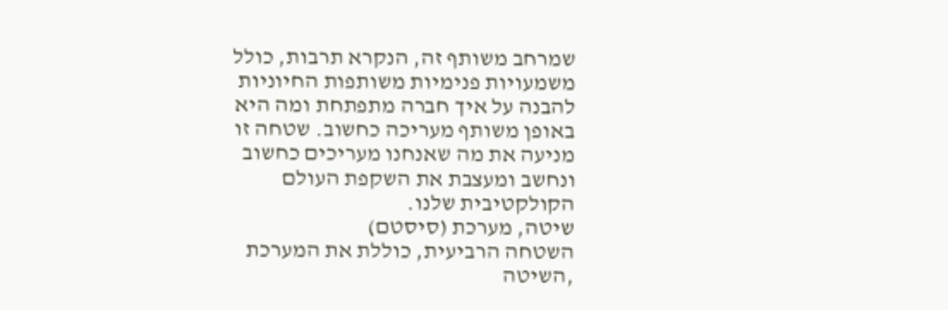שמרחב משותף זה, הנקרא תרבות, כולל משמעויות פנימיות משותפות החיוניות להבנה על איך חברה מתפתחת ומה היא באופן משותף מעריכה כחשוב. שטחה זו מניעה את מה שאנחנו מעריכים כחשוב ונחשב ומעצבת את השקפת העולם הקולקטיבית שלנו.
שיטה, מערכת (סיסטם)
השטחה הרביעית, כוללת את המערכת ,השיטה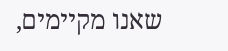שאנו מקיימים,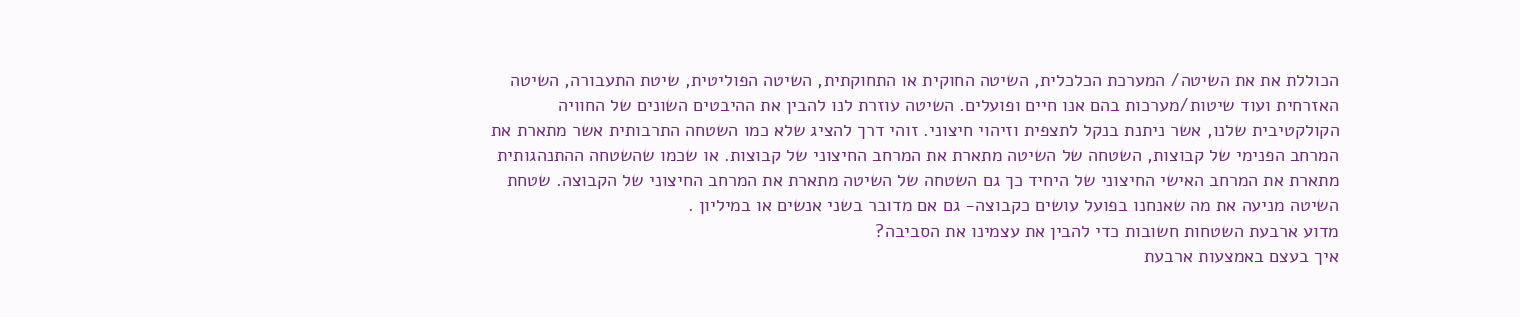הכוללת את את השיטה/ המערכת הכלכלית, השיטה החוקית או התחוקתית, השיטה הפוליטית, שיטת התעבורה, השיטה האזרחית ועוד שיטות/מערכות בהם אנו חיים ופועלים. השיטה עוזרת לנו להבין את ההיבטים השונים של החוויה הקולקטיבית שלנו, אשר ניתנת בנקל לתצפית וזיהוי חיצוני. זוהי דרך להציג שלא כמו השטחה התרבותית אשר מתארת את המרחב הפנימי של קבוצות, השטחה של השיטה מתארת את המרחב החיצוני של קבוצות. או שכמו שהשטחה ההתנהגותית מתארת את המרחב האישי החיצוני של היחיד כך גם השטחה של השיטה מתארת את המרחב החיצוני של הקבוצה. שטחת השיטה מניעה את מה שאנחנו בפועל עושים כקבוצה- גם אם מדובר בשני אנשים או במיליון .
מדוע ארבעת השטחות חשובות כדי להבין את עצמינו את הסביבה?
איך בעצם באמצעות ארבעת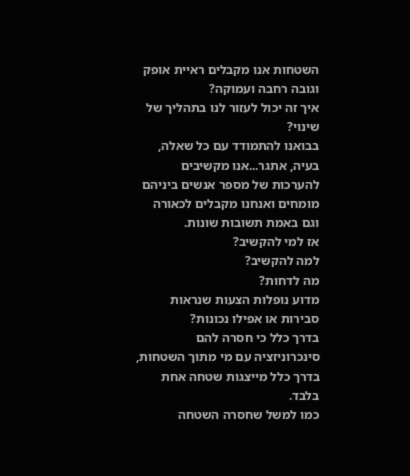השטחות אנו מקבלים ראיית אופק וגובה רחבה ועמוקה?
איך זה יכול לעזור לנו בתהליך של שינוי?
בבואנו להתמודד עם כל שאלה, בעיה, אתגר...אנו מקשיבים להערכות של מספר אנשים ביניהם מומחים ואנחנו מקבלים לכאורה וגם באמת תשובות שונות.
אז למי להקשיב?
למה להקשיב?
מה לדחות?
מדוע נופלות הצעות שנראות סבירות או אפילו נכונות?
בדרך כלל כי חסרה להם סינכרוניזציה עם מי מתוך השטחות, בדרך כלל מייצגות שטחה אחת בלבד.
כמו למשל שחסרה השטחה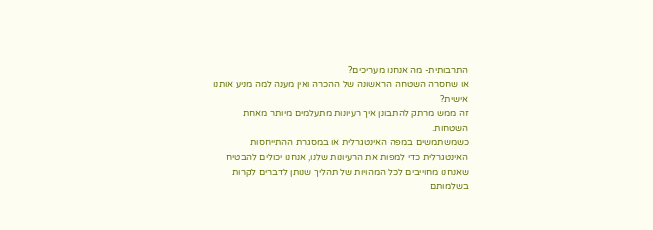התרבותית- מה אנחנו מעריכים?
או שחסרה השטחה הראשונה של ההכרה ואין מענה למה מניע אותנו אישית?
זה ממש מרתק להתבונן איך רעיונות מתעלמים מיותר מאחת השטחות.
כשמשתמשים במפה האינטגרלית או במסגרת ההתייחסות האינטגרלית כדי למפות את הרעיונות שלנו, אנחנו יכולים להבטיח שאנחנו מחוייבים לכל המהויות של תהליך שנותן לדברים לקרות בשלמותם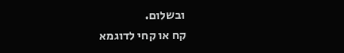ובשלום.
קח או קחי לדוגמא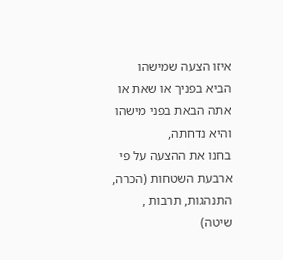איזו הצעה שמישהו הביא בפניך או שאת או אתה הבאת בפני מישהו והיא נדחתה,
בחנו את ההצעה על פי ארבעת השטחות (הכרה, התנהגות, תרבות , שיטה)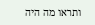ותראו מה היה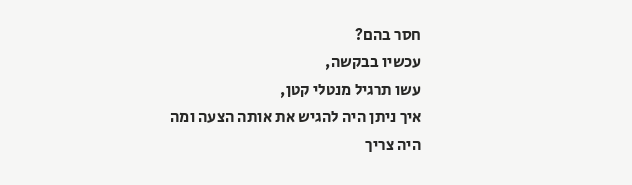חסר בהם?
עכשיו בבקשה,
עשו תרגיל מנטלי קטן,
איך ניתן היה להגיש את אותה הצעה ומה היה צריך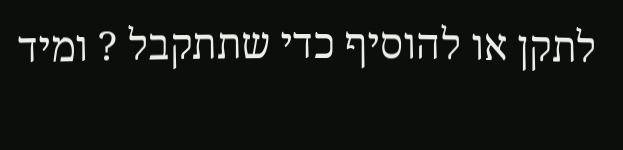לתקן או להוסיף כדי שתתקבל ? ומיד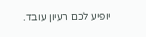יופיע לכם רעיון עובד.